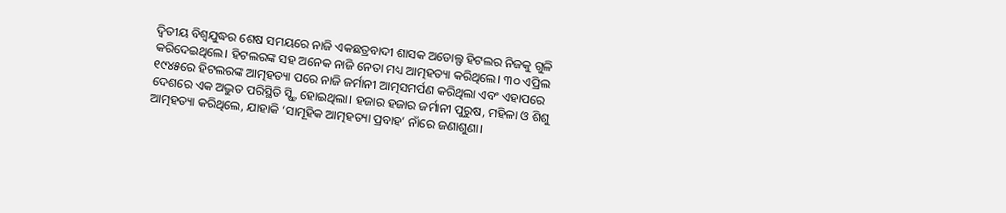ଦ୍ବିତୀୟ ବିଶ୍ବଯୁଦ୍ଧର ଶେଷ ସମୟରେ ନାଜି ଏକଛତ୍ରବାଦୀ ଶାସକ ଅଡୋଲ୍ଫ ହିଟଲର ନିଜକୁ ଗୁଳି କରିଦେଇଥିଲେ। ହିଟଲରଙ୍କ ସହ ଅନେକ ନାଜି ନେତା ମଧ୍ୟ ଆତ୍ମହତ୍ୟା କରିଥିଲେ। ୩୦ ଏପ୍ରିଲ ୧୯୪୫ରେ ହିଟଲରଙ୍କ ଆତ୍ମହତ୍ୟା ପରେ ନାଜି ଜର୍ମାନୀ ଆତ୍ମସମର୍ପଣ କରିଥିଲା ଏବଂ ଏହାପରେ ଦେଶରେ ଏକ ଅଦ୍ଭୁତ ପରିସ୍ଥିତି ସ୍ଷ୍ଟି ହୋଇଥିଲା। ହଜାର ହଜାର ଜର୍ମାନୀ ପୁରୁଷ, ମହିଳା ଓ ଶିଶୁ ଆତ୍ମହତ୍ୟା କରିଥିଲେ, ଯାହାକି ‘ସାମୂହିକ ଆତ୍ମହତ୍ୟା ପ୍ରବାହ’ ନାଁରେ ଜଣାଶୁଣା।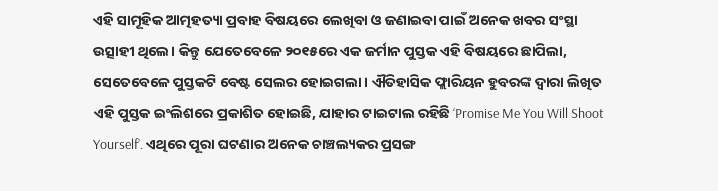ଏହି ସାମୂହିକ ଆତ୍ମହତ୍ୟା ପ୍ରବାହ ବିଷୟରେ ଲେଖିବା ଓ ଜଣାଇବା ପାଇଁ ଅନେକ ଖବର ସଂସ୍ଥା ଉତ୍ସାହୀ ଥିଲେ। କିନ୍ତୁ ଯେତେବେଳେ ୨୦୧୫ରେ ଏକ ଜର୍ମାନ ପୁସ୍ତକ ଏହି ବିଷୟରେ ଛାପିଲା, ସେତେବେଳେ ପୁସ୍ତକଟି ବେଷ୍ଟ ସେଲର ହୋଇଗଲା। ଐତିହାସିକ ଫ୍ଲାରିୟନ ହୁବରଙ୍କ ଦ୍ବାରା ଲିଖିତ ଏହି ପୁସ୍ତକ ଇଂଲିଶରେ ପ୍ରକାଶିତ ହୋଇଛି, ଯାହାର ଟାଇଟାଲ ରହିଛି ‘Promise Me You Will Shoot Yourself’. ଏଥିରେ ପୂରା ଘଟଣାର ଅନେକ ଚାଞ୍ଚଲ୍ୟକର ପ୍ରସଙ୍ଗ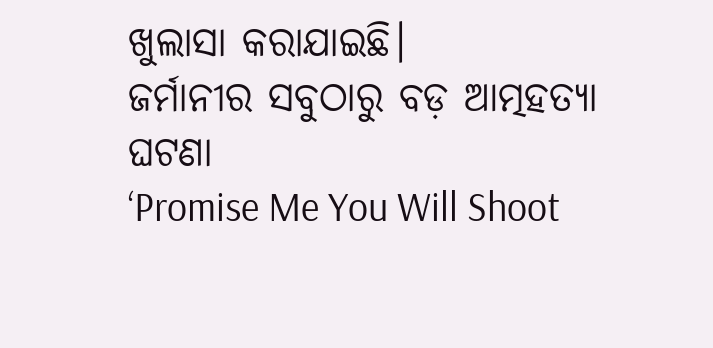ଖୁଲାସା କରାଯାଇଛି।
ଜର୍ମାନୀର ସବୁଠାରୁ ବଡ଼ ଆତ୍ମହତ୍ୟା ଘଟଣା
‘Promise Me You Will Shoot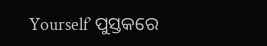Yourself’ ପୁସ୍ତକରେ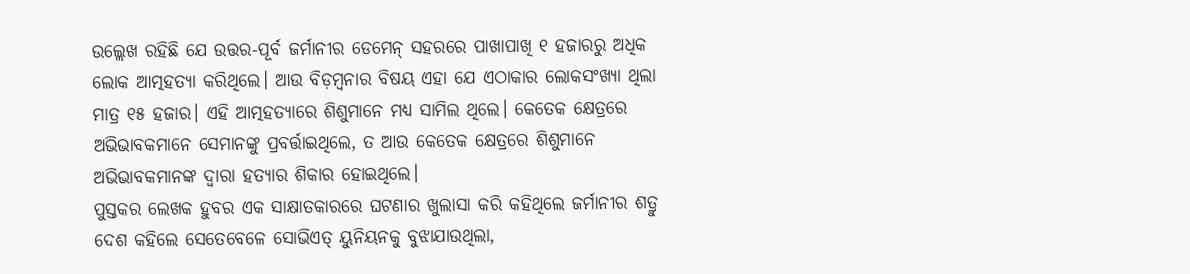ଉଲ୍ଲେଖ ରହିଛି ଯେ ଉତ୍ତର-ପୂର୍ବ ଜର୍ମାନୀର ଡେମେନ୍ ସହରରେ ପାଖାପାଖି ୧ ହଜାରରୁ ଅଧିକ ଲୋକ ଆତ୍ମହତ୍ୟା କରିଥିଲେ। ଆଉ ବିଡ଼ମ୍ବନାର ବିଷୟ ଏହା ଯେ ଏଠାକାର ଲୋକସଂଖ୍ୟା ଥିଲା ମାତ୍ର ୧୫ ହଜାର। ଏହି ଆତ୍ମହତ୍ୟାରେ ଶିଶୁମାନେ ମଧ୍ୟ ସାମିଲ ଥିଲେ। କେତେକ କ୍ଷେତ୍ରରେ ଅଭିଭାବକମାନେ ସେମାନଙ୍କୁ ପ୍ରବର୍ତ୍ତାଇଥିଲେ, ତ ଆଉ କେତେକ କ୍ଷେତ୍ରରେ ଶିଶୁମାନେ ଅଭିଭାବକମାନଙ୍କ ଦ୍ବାରା ହତ୍ୟାର ଶିକାର ହୋଇଥିଲେ।
ପୁସ୍ତକର ଲେଖକ ହୁବର ଏକ ସାକ୍ଷାତକାରରେ ଘଟଣାର ଖୁଲାସା କରି କହିଥିଲେ ଜର୍ମାନୀର ଶତ୍ରୁ ଦେଶ କହିଲେ ସେତେବେଳେ ସୋଭିଏତ୍ ୟୁନିୟନକୁ ବୁଝାଯାଉଥିଲା,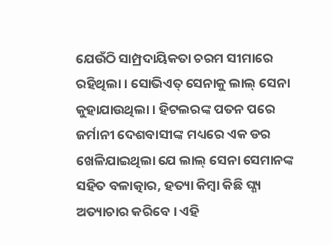ଯେଉଁଠି ସାମ୍ପ୍ରଦାୟିକତା ଚରମ ସୀମାରେ ରହିଥିଲା। ସୋଭିଏତ୍ ସେନାକୁ ଲାଲ୍ ସେନା କୁହାଯାଉଥିଲା। ହିଟଲରଙ୍କ ପତନ ପରେ ଜର୍ମାନୀ ଦେଶବାସୀଙ୍କ ମଧ୍ୟରେ ଏକ ଡର ଖେଳିଯାଇଥିଲା ଯେ ଲାଲ୍ ସେନା ସେମାନଙ୍କ ସହିତ ବଳାତ୍କାର, ହତ୍ୟା କିମ୍ବା କିଛି ଘ୍ଣ୍ୟ ଅତ୍ୟାଚାର କରିବେ। ଏହି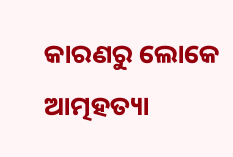କାରଣରୁ ଲୋକେ ଆତ୍ମହତ୍ୟା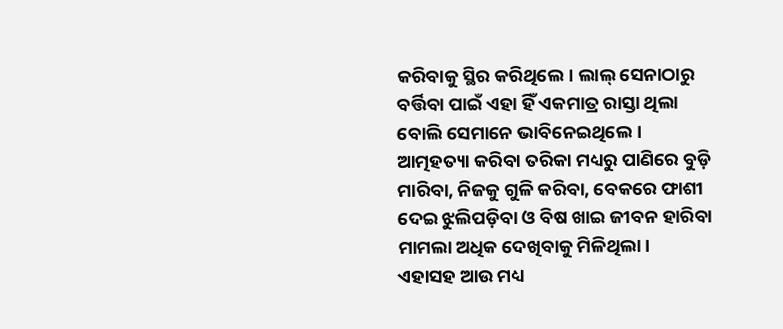କରିବାକୁ ସ୍ଥିର କରିଥିଲେ। ଲାଲ୍ ସେନାଠାରୁ ବର୍ତ୍ତିବା ପାଇଁ ଏହା ହିଁ ଏକମାତ୍ର ରାସ୍ତା ଥିଲା ବୋଲି ସେମାନେ ଭାବିନେଇଥିଲେ।
ଆତ୍ମହତ୍ୟା କରିବା ତରିକା ମଧ୍ୟରୁ ପାଣିରେ ବୁଡ଼ି ମାରିବା, ନିଜକୁ ଗୁଳି କରିବା, ବେକରେ ଫାଶୀ ଦେଇ ଝୁଲିପଡ଼ିବା ଓ ବିଷ ଖାଇ ଜୀବନ ହାରିବା ମାମଲା ଅଧିକ ଦେଖିବାକୁ ମିଳିଥିଲା।
ଏହାସହ ଆଉ ମଧ୍ୟ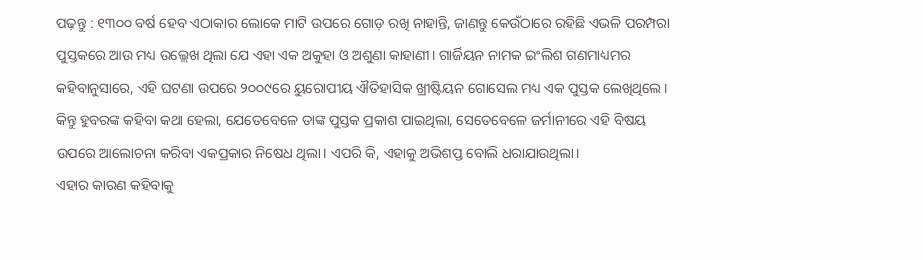ପଢ଼ନ୍ତୁ : ୧୩୦୦ ବର୍ଷ ହେବ ଏଠାକାର ଲୋକେ ମାଟି ଉପରେ ଗୋଡ଼ ରଖି ନାହାନ୍ତି, ଜାଣନ୍ତୁ କେଉଁଠାରେ ରହିଛି ଏଭଳି ପରମ୍ପରା
ପୁସ୍ତକରେ ଆଉ ମଧ୍ୟ ଉଲ୍ଲେଖ ଥିଲା ଯେ ଏହା ଏକ ଅକୁହା ଓ ଅଶୁଣା କାହାଣୀ। ଗାର୍ଜିୟନ ନାମକ ଇଂଲିଶ ଗଣମାଧ୍ୟମର କହିବାନୁସାରେ, ଏହି ଘଟଣା ଉପରେ ୨୦୦୯ରେ ୟୁରୋପୀୟ ଐତିହାସିକ ଖ୍ରୀଷ୍ଟିୟନ ଗୋସେଲ ମଧ୍ୟ ଏକ ପୁସ୍ତକ ଲେଖିଥିଲେ। କିନ୍ତୁ ହୁବରଙ୍କ କହିବା କଥା ହେଲା, ଯେତେବେଳେ ତାଙ୍କ ପୁସ୍ତକ ପ୍ରକାଶ ପାଇଥିଲା, ସେତେବେଳେ ଜର୍ମାନୀରେ ଏହି ବିଷୟ ଉପରେ ଆଲୋଚନା କରିବା ଏକପ୍ରକାର ନିଷେଧ ଥିଲା। ଏପରି କି, ଏହାକୁ ଅଭିଶପ୍ତ ବୋଲି ଧରାଯାଉଥିଲା।
ଏହାର କାରଣ କହିବାକୁ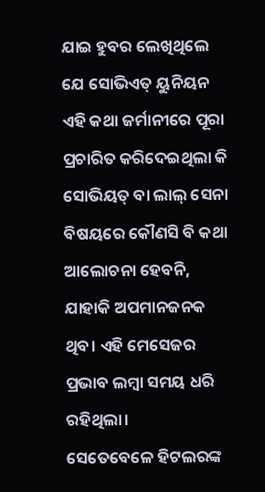ଯାଇ ହୁବର ଲେଖିଥିଲେ ଯେ ସୋଭିଏତ୍ ୟୁନିୟନ ଏହି କଥା ଜର୍ମାନୀରେ ପୂରା ପ୍ରଚାରିତ କରିଦେଇଥିଲା କି ସୋଭିୟତ୍ ବା ଲାଲ୍ ସେନା ବିଷୟରେ କୌଣସି ବି କଥା ଆଲୋଚନା ହେବନି, ଯାହାକି ଅପମାନଜନକ ଥିବ। ଏହି ମେସେଜର ପ୍ରଭାବ ଲମ୍ବା ସମୟ ଧରି ରହିଥିଲା।
ସେତେବେଳେ ହିଟଲରଙ୍କ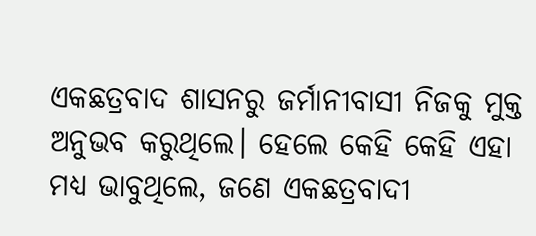ଏକଛତ୍ରବାଦ ଶାସନରୁ ଜର୍ମାନୀବାସୀ ନିଜକୁ ମୁକ୍ତ ଅନୁଭବ କରୁଥିଲେ। ହେଲେ କେହି କେହି ଏହା ମଧ୍ୟ ଭାବୁଥିଲେ, ଜଣେ ଏକଛତ୍ରବାଦୀ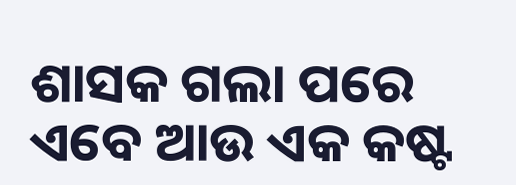ଶାସକ ଗଲା ପରେ ଏବେ ଆଉ ଏକ କଷ୍ଟ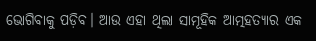ଭୋଗିବାକୁ ପଡ଼ିବ। ଆଉ ଏହା ଥିଲା ସାମୂହିକ ଆତ୍ମହତ୍ୟାର ଏକ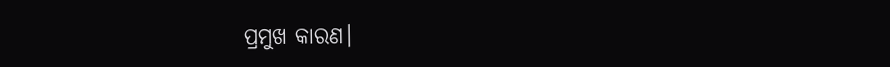ପ୍ରମୁଖ କାରଣ।